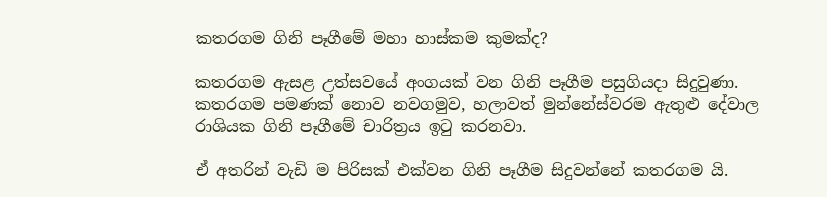කතරගම ගිනි පෑගීමේ මහා හාස්කම කුමක්ද?

කතරගම ඇසළ උත්සවයේ අංගයක් වන ගිනි පෑගීම පසුගියදා සිදුවුණා. කතරගම පමණක් නොව නවගමුව, හලාවත් මුන්නේස්වරම ඇතුළු දේවාල රාශියක ගිනි පෑගීමේ චාරිත්‍රය ඉටු කරනවා.

ඒ අතරින් වැඩි ම පිරිසක් එක්වන ගිනි පෑගීම සිදුවන්නේ කතරගම යි.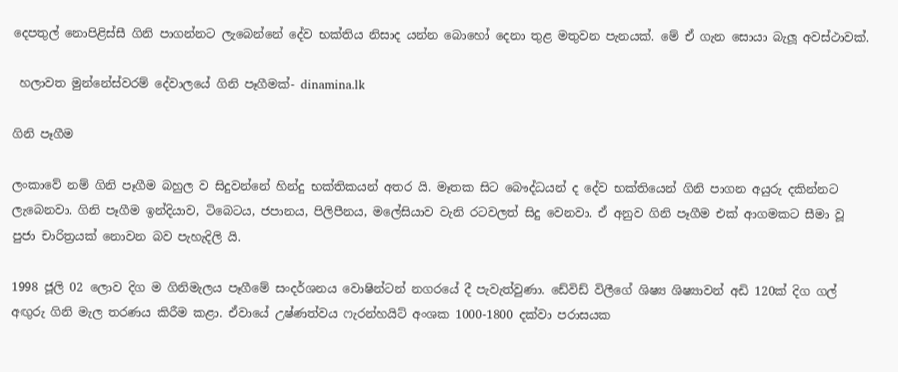දෙපතුල් නොපිළිස්සී ගිනි පාගන්නට ලැබෙන්නේ දේව භක්තිය නිසාද යන්න බොහෝ දෙනා තුළ මතුවන පැනයක්. මේ ඒ ගැන සොයා බැලූ අවස්ථාවක්.

 හලාවත මුන්නේස්වරම් දේවාලයේ ගිනි පෑගීමක්- dinamina.lk

ගිනි පෑගීම

ලංකාවේ නම් ගිනි පෑගීම බහුල ව සිදුවන්නේ හින්දු භක්තිකයන් අතර යි. මෑතක සිට බෞද්ධයන් ද දේව භක්තියෙන් ගිනි පාගන අයුරු දකින්නට ලැබෙනවා. ගිනි පෑගීම ඉන්දියාව, ටිබෙටය, ජපානය, පිලිපීනය, මලේසියාව වැනි රටවලත් සිදු වෙනවා. ඒ අනුව ගිනි පෑගීම එක් ආගමකට සීමා වූ පුජා චාරිත්‍රයක් නොවන බව පැහැදිලි යි.

1998 ජූලි 02 ලොව දිග ම ගිනිමැලය පෑගීමේ සංදර්ශනය වොෂින්ටන් නගරයේ දී පැවැත්වුණා. ඩේවිඩ් විලීගේ ශිෂ්‍ය ශිෂ්‍යාවන් අඩි 120ක් දිග ගල් අඟුරු ගිනි මැල තරණය කිරීම කළා. ඒවායේ උෂ්ණත්වය ෆැරන්හයිට් අංශක 1000-1800 දක්වා පරාසයක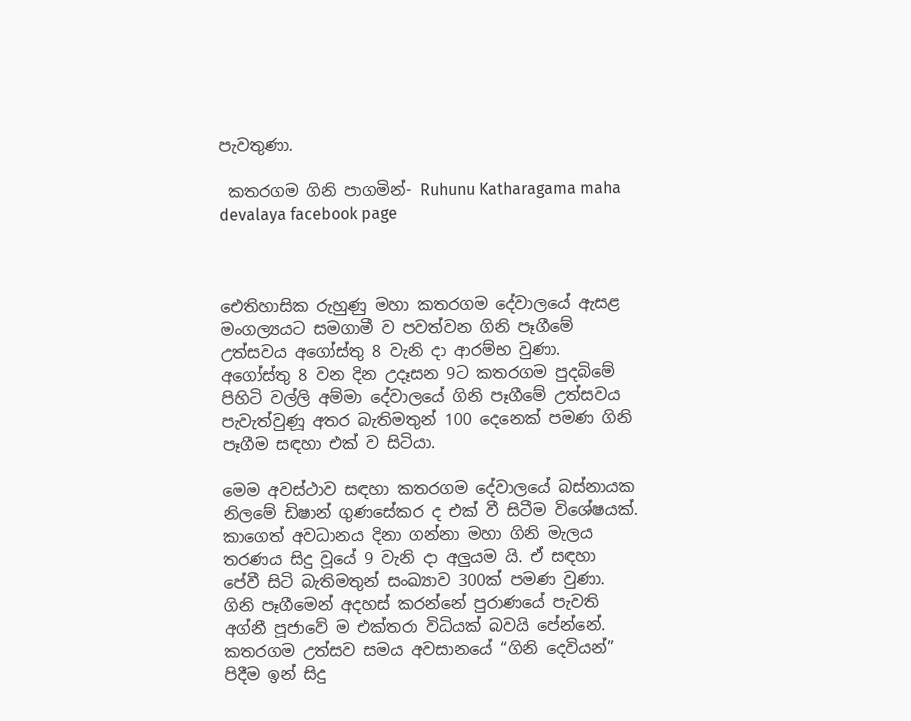පැවතුණා.

 කතරගම ගිනි පාගමින්- Ruhunu Katharagama maha devalaya facebook page



ඓතිහාසික රුහුණු මහා කතරගම දේවාලයේ ඇසළ මංගල්‍යයට සමගාමී ව පවත්වන ගිනි පෑගීමේ උත්සවය අගෝස්තු 8 වැනි දා ආරම්භ වුණා. අගෝස්තු 8 වන දින උදෑසන 9ට කතරගම පුදබිමේ පිහිටි වල්ලි අම්මා දේවාලයේ ගිනි පෑගීමේ උත්සවය පැවැත්වුණූ අතර බැතිමතුන් 100 දෙනෙක් පමණ ගිනි පෑගීම සඳහා එක් ව සිටියා.

මෙම අවස්ථාව සඳහා කතරගම දේවාලයේ බස්නායක නිලමේ ඩිෂාන් ගුණසේකර ද එක් වී සිටීම විශේෂයක්. කාගෙත් අවධානය දිනා ගන්නා මහා ගිනි මැලය තරණය සිදු වූයේ 9 වැනි දා අලුයම යි. ඒ සඳහා පේවී සිටි බැතිමතුන් සංඛ්‍යාව 300ක් පමණ වුණා.
ගිනි පෑගීමෙන් අදහස් කරන්නේ පුරාණයේ පැවති අග්නී පූජාවේ ම එක්තරා විධියක් බවයි පේන්නේ. කතරගම උත්සව සමය අවසානයේ “ගිනි දෙවියන්” පිදීම ඉන් සිදු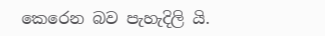කෙරෙන බව පැහැදිලි යි.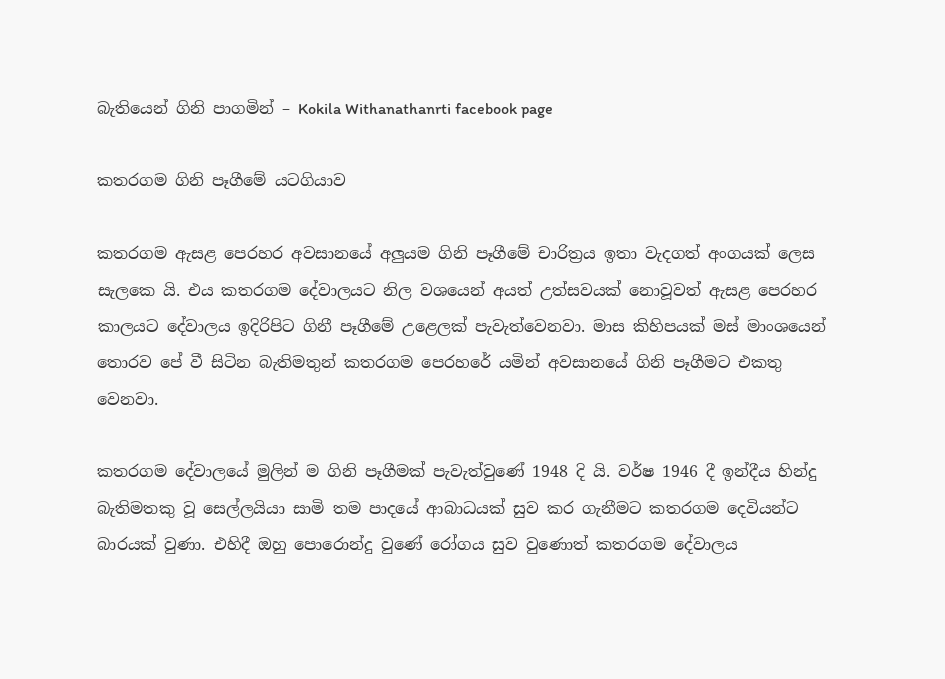බැතියෙන් ගිනි පාගමින් – Kokila Withanathanrti facebook page

කතරගම ගිනි පෑගීමේ යටගියාව

කතරගම ඇසළ පෙරහර අවසානයේ අලුයම ගිනි පෑගීමේ චාරිත්‍රය ඉතා වැදගත් අංගයක් ලෙස සැලකෙ යි. එය කතරගම දේවාලයට නිල වශයෙන් අයත් උත්සවයක් නොවූවත් ඇසළ පෙරහර කාලයට දේවාලය ඉදිරිපිට ගිනී පෑගීමේ උළෙලක් පැවැත්වෙනවා. මාස කිහිපයක් මස් මාංශයෙන් තොරව පේ වී සිටින බැතිමතුන් කතරගම පෙරහරේ යමින් අවසානයේ ගිනි පෑගීමට එකතු වෙනවා.

කතරගම දේවාලයේ මුලින් ම ගිනි පෑගීමක් පැවැත්වුණේ 1948 දි යි. වර්ෂ 1946 දී ඉන්දීය හින්දු බැතිමතකු වූ සෙල්ලයියා සාමි තම පාදයේ ආබාධයක් සුව කර ගැනීමට කතරගම දෙවියන්ට බාරයක් වුණා. එහිදී ඔහු පොරොන්දු වුණේ රෝගය සුව වුණොත් කතරගම දේවාලය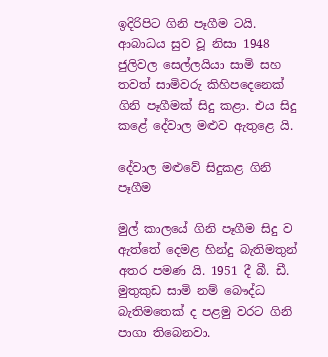ඉදිරිපිට ගිනි පෑගීම ටයි. ආබාධය සුව වූ නිසා 1948 ජුලිවල සෙල්ලයියා සාමි සහ තවත් සාමිවරු කිහිපදෙනෙක් ගිනි පෑගීමක් සිදු කළා. එය සිදු කළේ දේවාල මළුව ඇතුළෙ යි.

දේවාල මළුවේ සිදුකළ ගිනි පෑගීම

මුල් කාලයේ ගිනි පෑගීම සිදු ව ඇත්තේ දෙමළ හින්දු බැතිමතුන් අතර පමණ යි. 1951 දී බී. ඩී. මුතුකුඩ සාමි නම් බෞද්ධ බැතිමතෙක් ද පළමු වරට ගිනි පාගා තිබෙනවා.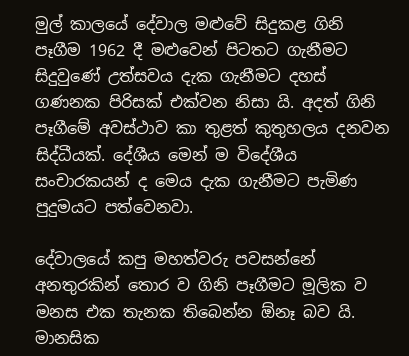මුල් කාලයේ දේවාල මළුවේ සිදුකළ ගිනි පෑගීම 1962 දී මළුවෙන් පිටතට ගැනීමට සිදුවුණේ උත්සවය දැක ගැනීමට දහස් ගණනක පිරිසක් එක්වන නිසා යි. අදත් ගිනි පෑගීමේ අවස්ථාව කා තුළත් කුතුහලය දනවන සිද්ධීයක්. දේශීය මෙන් ම විදේශීය සංචාරකයන් ද මෙය දැක ගැනීමට පැමිණ පුදුමයට පත්වෙනවා.

දේවාලයේ කපු මහත්වරු පවසන්නේ අනතුරකින් තොර ව ගිනි පෑගීමට මූලික ව මනස එක තැනක තිබෙන්න ඕනෑ බව යි. මානසික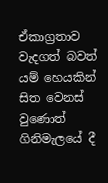ඒකාග්‍රතාව වැදගත් බවත් යම් හෙයකින් සිත වෙනස් වුණොත් ගිනිමැලයේ දී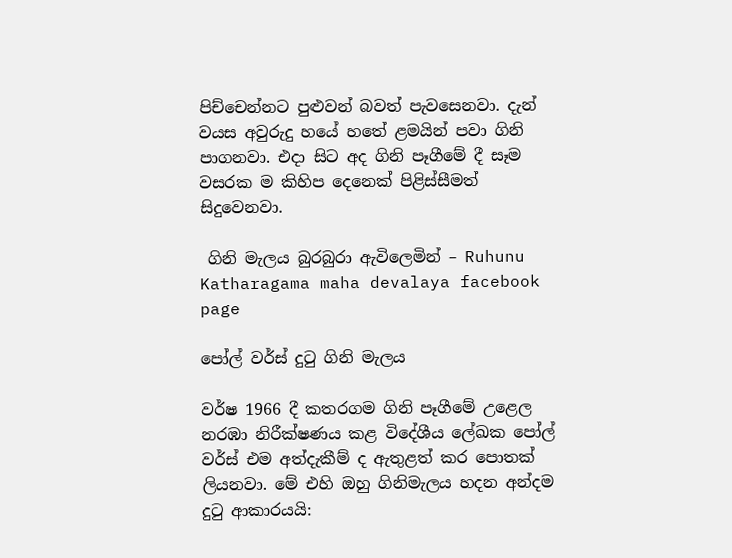පිච්චෙන්නට පුළුවන් බවත් පැවසෙනවා. දැන් වයස අවුරුදු හයේ හතේ ළමයින් පවා ගිනි පාගනවා. එදා සිට අද ගිනි පෑගීමේ දී සෑම වසරක ම කිහිප දෙනෙක් පිළිස්සීමත් සිදුවෙනවා.

 ගිනි මැලය බුරබුරා ඇවිලෙමින් – Ruhunu Katharagama maha devalaya facebook page

පෝල් වර්ස් දුටු ගිනි මැලය

වර්ෂ 1966 දී කතරගම ගිනි පෑගීමේ උළෙල ‌ නරඹා නිරීක්ෂණය කළ විදේශීය ලේඛක පෝල් වර්ස්‌ එම අත්දැකීම් ද ඇතුළත් කර පොතක් ලියනවා. මේ එහි ඔහු ගිනිමැලය හදන අන්දම දුටු ආකාරයයි: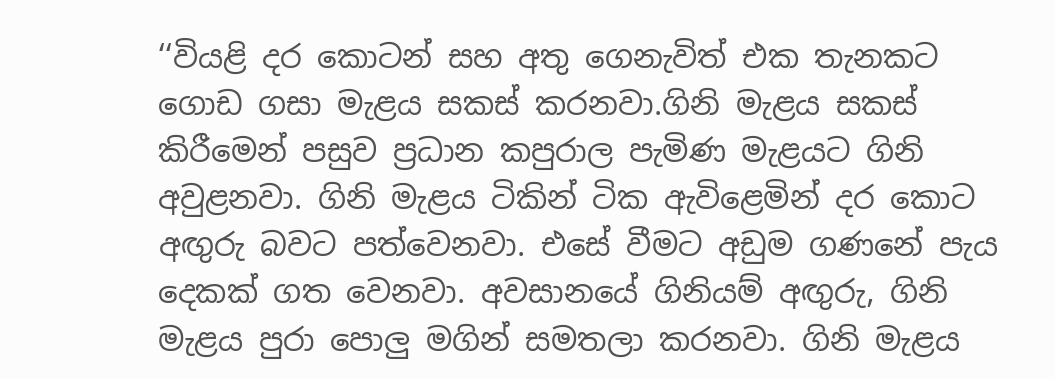‘‘වියළි දර කොටන් සහ අතු ගෙනැවිත් එක තැනකට ගොඩ ගසා මැළය සකස්‌ කරනවා.ගිනි මැළය සකස්‌ කිරීමෙන් පසුව ප්‍රධාන කපුරාල පැමිණ මැළයට ගිනි අවුළනවා. ගිනි මැළය ටිකින් ටික ඇවිළෙමින් දර කොට අඟුරු බවට පත්වෙනවා. එසේ වීමට අඩුම ගණනේ පැය දෙකක්‌ ගත වෙනවා. අවසානයේ ගිනියම් අඟුරු, ගිනි මැළය පුරා පොලු මගින් සමතලා කරනවා. ගිනි මැළය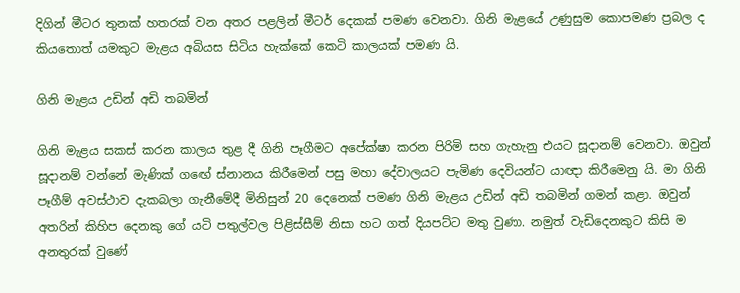දිගින් මීටර තුනක්‌ හතරක්‌ වන අතර පළලින් මීටර් දෙකක්‌ පමණ වෙනවා. ගිනි මැළයේ උණුසුම කොපමණ ප්‍රබල ද කියතොත් යමකුට මැළය අබියස සිටිය හැක්‌කේ කෙටි කාලයක්‌ පමණ යි.

ගිනි මැළය උඩින් අඩි තබමින්

ගිනි මැළය සකස්‌ කරන කාලය තුළ දී ගිනි පෑගීමට අපේක්‌ෂා කරන පිරිමි සහ ගැහැනු එයට සූදානම් වෙනවා. ඔවුන් සූදානම් වන්නේ මැණික්‌ ගඟේ ස්‌නානය කිරීමෙන් පසු මහා දේවාලයට පැමිණ දෙවියන්ට යාඥා කිරීමෙනු යි. මා ගිනි පෑගීම් අවස්ථාව දැකබලා ගැනීමේදී මිනිසුන් 20 දෙනෙක්‌ පමණ ගිනි මැළය උඩින් අඩි තබමින් ගමන් කළා. ඔවුන් අතරින් කිහිප දෙනකු ගේ යටි පතුල්වල පිළිස්‌සීම් නිසා හට ගත් දියපට්‌ට මතු වුණා. නමුත් වැඩිදෙනකුට කිසි ම අනතුරක් වුණේ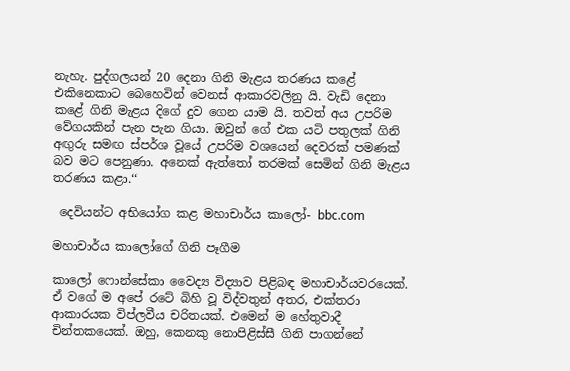නැහැ. පුද්ගලයන් 20 දෙනා ගිනි මැළය තරණය කළේ එකිනෙකාට බෙහෙවින් වෙනස්‌ ආකාරවලිනු යි. වැඩි දෙනා කළේ ගිනි මැළය දිගේ දුව ගෙන යාම යි. තවත් අය උපරිම වේගයකින් පැන පැන ගියා. ඔවුන් ගේ එක යටි පතුලක්‌ ගිනි අඟුරු සමඟ ස්‌පර්ශ වූයේ උපරිම වශයෙන් දෙවරක්‌ පමණක් බව මට පෙනුණා. අනෙක්‌ ඇත්තෝ තරමක්‌ සෙමින් ගිනි මැළය තරණය කළා.‘‘

 දෙවියන්ට අභියෝග කළ මහාචාර්ය කාලෝ- bbc.com

මහාචාර්ය කාලෝගේ ගිනි පෑගීම

කාලෝ ෆොන්සේකා වෛද්‍ය විද්‍යාව පිළිබඳ මහාචාර්යවරයෙක්. ඒ වගේ ම අපේ රටේ බිහි වූ විද්වතුන් අතර, එක්තරා ආකාරයක විප්ලවීය චරිතයක්. එමෙන් ම හේතුවාදී චින්තකයෙක්. ඔහු, කෙනකු නොපිළිස්‌සී ගිනි පාගන්නේ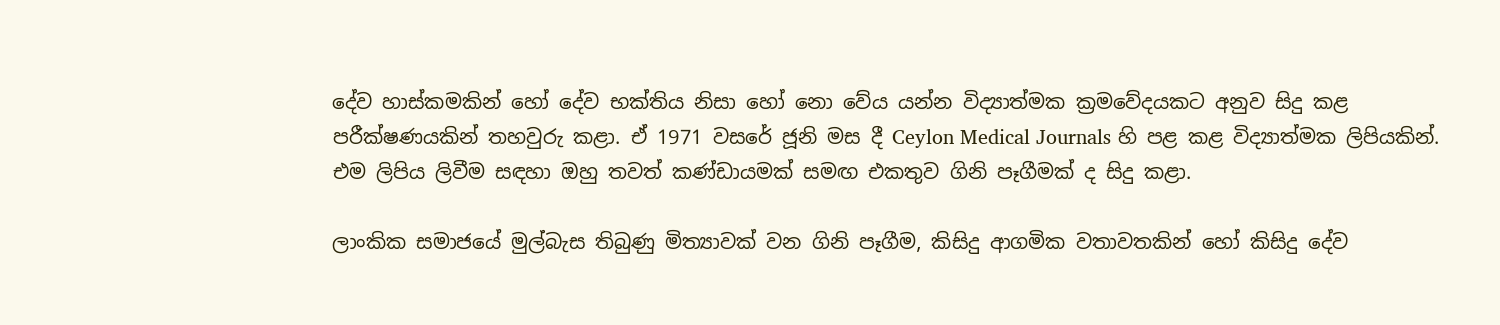දේව හාස්‌කමකින් හෝ දේව භක්‌තිය නිසා හෝ නො වේය යන්න විද්‍යාත්මක ක්‍රමවේදයකට අනුව සිදු කළ පරීක්‌ෂණයකින් තහවුරු කළා. ඒ 1971 වසරේ ජූනි මස දී Ceylon Medical Journals හි පළ කළ විද්‍යාත්මක ලිපියකින්. එම ලිපිය ලිවීම සඳහා ඔහු තවත් කණ්ඩායමක් සමඟ එකතුව ගිනි පෑගීමක් ද සිදු කළා.

ලාංකික සමාජයේ මුල්බැස තිබුණු මිත්‍යාවක් වන ගිනි පෑගීම, කිසිදු ආගමික වතාවතකින් හෝ කිසිදු දේව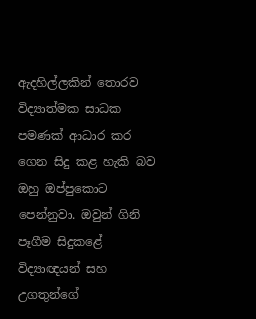ඇදහිල්ලකින් තොරව විද්‍යාත්මක සාධක පමණක් ආධාර කර ගෙන සිදු කළ හැකි බව ඔහු ඔප්පුකොට පෙන්නුවා. ඔවුන් ගිනි පෑගීම සිදුකළේ විද්‍යාඥයන් සහ උගතුන්ගේ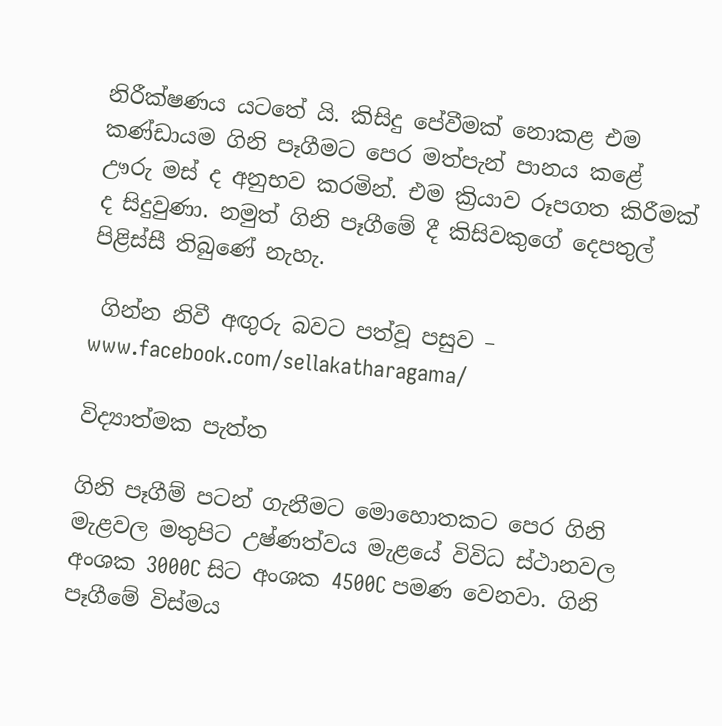නිරීක්ෂණය යටතේ යි. කිසිදු පේවීමක් නොකළ එම කණ්ඩායම ගිනි පෑගීමට පෙර මත්පැන් පානය කළේ ඌරු මස් ද අනුභව කරමින්. එම ක්‍රියාව රූපගත කිරීමක් ද සිදුවුණා. නමුත් ගිනි පෑගීමේ දී කිසිවකුගේ දෙපතුල් පිළිස්සී තිබුණේ නැහැ.

 ගින්න නිවී අඟුරු බවට පත්වූ පසුව –  www.facebook.com/sellakatharagama/

විද්‍යාත්මක පැත්ත

ගිනි පෑගීම් පටන් ගැනීමට මොහොතකට පෙර ගිනි මැළවල මතුපිට උෂ්ණත්වය මැළයේ විවිධ ස්‌ථානවල අංශක 3000C සිට අංශක 4500C පමණ වෙනවා. ගිනි පෑගීමේ විස්‌මය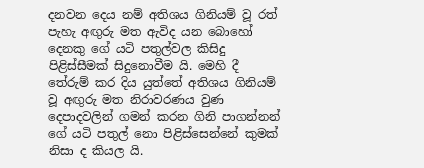දනවන දෙය නම් අතිශය ගිනියම් වූ රත් පැහැ අඟුරු මත ඇවිද යන බොහෝ දෙනකු ගේ යටි පතුල්වල කිසිදු පිළිස්සීමක් සිදුනොවීම යි. මෙහි දී තේරුම් කර දිය යුත්තේ අතිශය ගිනියම් වූ අඟුරු මත නිරාවරණය වුණ දෙපාදවලින් ගමන් කරන ගිනි පාගන්නන් ගේ යටි පතුල් නො පිළිස්‌සෙන්නේ කුමක්‌ නිසා ද කියල යි.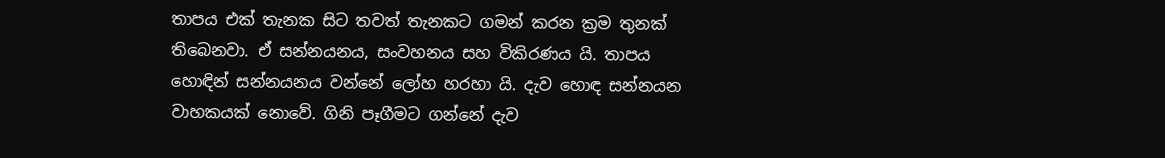තාපය එක් තැනක සිට තවත් තැනකට ගමන් කරන ක්‍රම තුනක් තිබෙනවා. ඒ සන්නයනය, සංවහනය සහ විකිරණය යි. තාපය හොඳින් සන්නයනය වන්නේ ලෝහ හරහා යි. දැව හොඳ සන්නයන වාහකයක් නොවේ. ගිනි පෑගීමට ගන්නේ දැව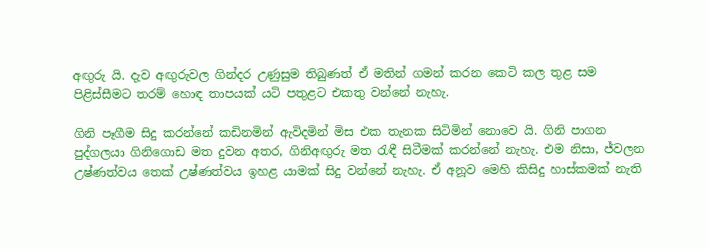අඟුරු යි. දැව අඟුරුවල ගින්දර උණුසුම තිබුණත් ඒ මතින් ගමන් කරන කෙටි කල තුළ සම පිළිස්සීමට තරම් හොඳ තාපයක් යටි පතුළට එකතු වන්නේ නැහැ.

ගිනි පෑගීම සිදු කරන්නේ කඩිනමින් ඇවිදමින් මිස එක තැනක සිටිමින් නොවෙ යි. ගිනි පාගන පුද්ගලයා ගිනිගොඩ මත දුවන අතර, ගිනිඅඟුරු මත රැඳී සිටීමක් කරන්නේ නැහැ. එම නිසා, ජ්වලන උෂ්ණත්වය තෙක් උෂ්ණත්වය ඉහළ යාමක් සිදු වන්නේ නැහැ. ඒ අනූව මෙහි කිසිදු හාස්කමක් නැති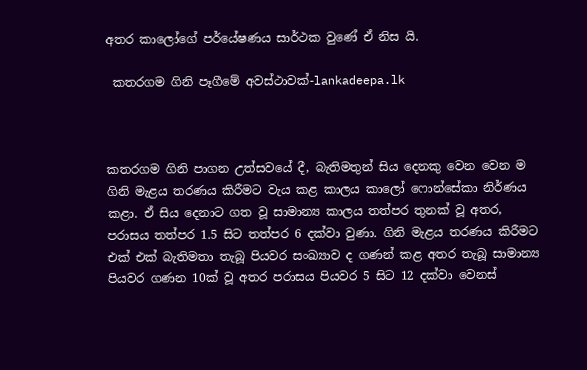අතර කාලෝගේ පර්යේෂණය සාර්ථක වුණේ ඒ නිස යි.

 කතරගම ගිනි පෑගීමේ අවස්ථාවක්-lankadeepa.lk



කතරගම ගිනි පාගන උත්සවයේ දී, බැතිමතුන් සිය දෙනකු වෙන වෙන ම ගිනි මැළය තරණය කිරීමට වැය කළ කාලය කාලෝ ෆොන්සේකා නිර්ණය කළා. ඒ සිය දෙනාට ගත වූ සාමාන්‍ය කාලය තත්පර තුනක්‌ වූ අතර, පරාසය තත්පර 1.5 සිට තත්පර 6 දක්‌වා වුණා. ගිනි මැළය තරණය කිරීමට එක්‌ එක්‌ බැතිමතා තැබූ පියවර සංඛ්‍යාව ද ගණන් කළ අතර තැබූ සාමාන්‍ය පියවර ගණන 10ක්‌ වූ අතර පරාසය පියවර 5 සිට 12 දක්‌වා වෙනස්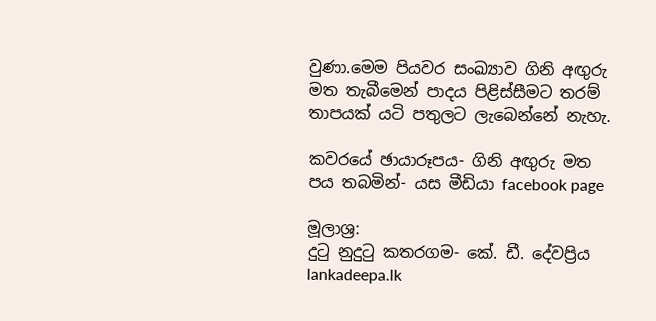වුණා.මෙම පියවර සංඛ්‍යාව ගිනි අඟුරු මත තැබීමෙන් පාදය පිළිස්සීමට තරම් තාපයක් යටි පතුලට ලැබෙන්නේ නැහැ.

කවරයේ ඡායාරූපය- ගිනි අඟුරු මත පය තබමින්- යස මීඩියා facebook page

මූලාශ්‍ර:
දුටු නුදුටු කතරගම- කේ. ඩී. දේවප්‍රිය
lankadeepa.lk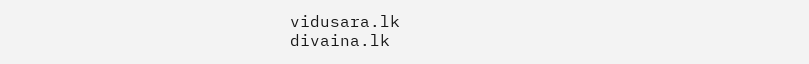vidusara.lk
divaina.lk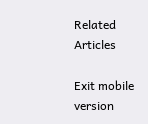Related Articles

Exit mobile version